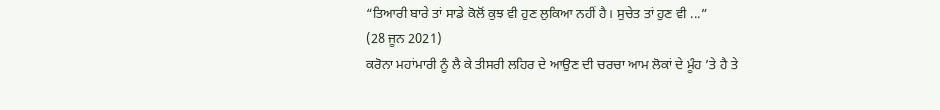“ਤਿਆਰੀ ਬਾਰੇ ਤਾਂ ਸਾਡੇ ਕੋਲੋਂ ਕੁਝ ਵੀ ਹੁਣ ਲੁਕਿਆ ਨਹੀਂ ਹੈ। ਸੁਚੇਤ ਤਾਂ ਹੁਣ ਵੀ ...”
(28 ਜੂਨ 2021)
ਕਰੋਨਾ ਮਹਾਂਮਾਰੀ ਨੂੰ ਲੈ ਕੇ ਤੀਸਰੀ ਲਹਿਰ ਦੇ ਆਉਣ ਦੀ ਚਰਚਾ ਆਮ ਲੋਕਾਂ ਦੇ ਮੂੰਹ ’ਤੇ ਹੈ ਤੇ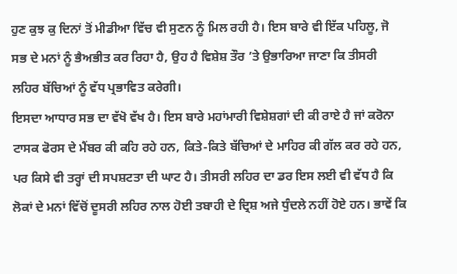ਹੁਣ ਕੁਝ ਕੁ ਦਿਨਾਂ ਤੋਂ ਮੀਡੀਆ ਵਿੱਚ ਵੀ ਸੁਣਨ ਨੂੰ ਮਿਲ ਰਹੀ ਹੈ। ਇਸ ਬਾਰੇ ਵੀ ਇੱਕ ਪਹਿਲੂ, ਜੋ ਸਭ ਦੇ ਮਨਾਂ ਨੂੰ ਭੈਅਭੀਤ ਕਰ ਰਿਹਾ ਹੈ, ਉਹ ਹੈ ਵਿਸ਼ੇਸ਼ ਤੌਰ ’ਤੇ ਉਭਾਰਿਆ ਜਾਣਾ ਕਿ ਤੀਸਰੀ ਲਹਿਰ ਬੱਚਿਆਂ ਨੂੰ ਵੱਧ ਪ੍ਰਭਾਵਿਤ ਕਰੇਗੀ।
ਇਸਦਾ ਆਧਾਰ ਸਭ ਦਾ ਵੱਖੋ ਵੱਖ ਹੈ। ਇਸ ਬਾਰੇ ਮਹਾਂਮਾਰੀ ਵਿਸ਼ੇਸ਼ਗਾਂ ਦੀ ਕੀ ਰਾਏ ਹੈ ਜਾਂ ਕਰੋਨਾ ਟਾਸਕ ਫੋਰਸ ਦੇ ਮੈਂਬਰ ਕੀ ਕਹਿ ਰਹੇ ਹਨ, ਕਿਤੇ-ਕਿਤੇ ਬੱਚਿਆਂ ਦੇ ਮਾਹਿਰ ਕੀ ਗੱਲ ਕਰ ਰਹੇ ਹਨ, ਪਰ ਕਿਸੇ ਵੀ ਤਰ੍ਹਾਂ ਦੀ ਸਪਸ਼ਟਤਾ ਦੀ ਘਾਟ ਹੈ। ਤੀਸਰੀ ਲਹਿਰ ਦਾ ਡਰ ਇਸ ਲਈ ਵੀ ਵੱਧ ਹੈ ਕਿ ਲੋਕਾਂ ਦੇ ਮਨਾਂ ਵਿੱਚੋਂ ਦੂਸਰੀ ਲਹਿਰ ਨਾਲ ਹੋਈ ਤਬਾਹੀ ਦੇ ਦ੍ਰਿਸ਼ ਅਜੇ ਧੁੰਦਲੇ ਨਹੀਂ ਹੋਏ ਹਨ। ਭਾਵੇਂ ਕਿ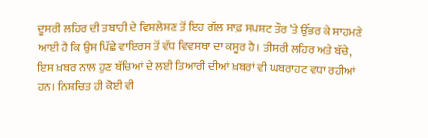ਦੂਸਰੀ ਲਹਿਰ ਦੀ ਤਬਾਹੀ ਦੇ ਵਿਸ਼ਲੇਸ਼ਣ ਤੋਂ ਇਹ ਗੱਲ ਸਾਫ਼ ਸਪਸ਼ਟ ਤੌਰ ’ਤੇ ਉੱਭਰ ਕੇ ਸਾਹਮਣੇ ਆਈ ਹੈ ਕਿ ਉਸ ਪਿੱਛੇ ਵਾਇਰਸ ਤੋਂ ਵੱਧ ਵਿਵਸਥਾ ਦਾ ਕਸੂਰ ਹੈ। ਤੀਸਰੀ ਲਹਿਰ ਅਤੇ ਬੱਚੇ, ਇਸ ਖ਼ਬਰ ਨਾਲ ਹੁਣ ਬੱਚਿਆਂ ਦੇ ਲਈ ਤਿਆਰੀ ਦੀਆਂ ਖ਼ਬਰਾਂ ਵੀ ਘਬਰਾਹਟ ਵਧਾ ਰਹੀਆਂ ਹਨ। ਨਿਸ਼ਚਿਤ ਹੀ ਕੋਈ ਵੀ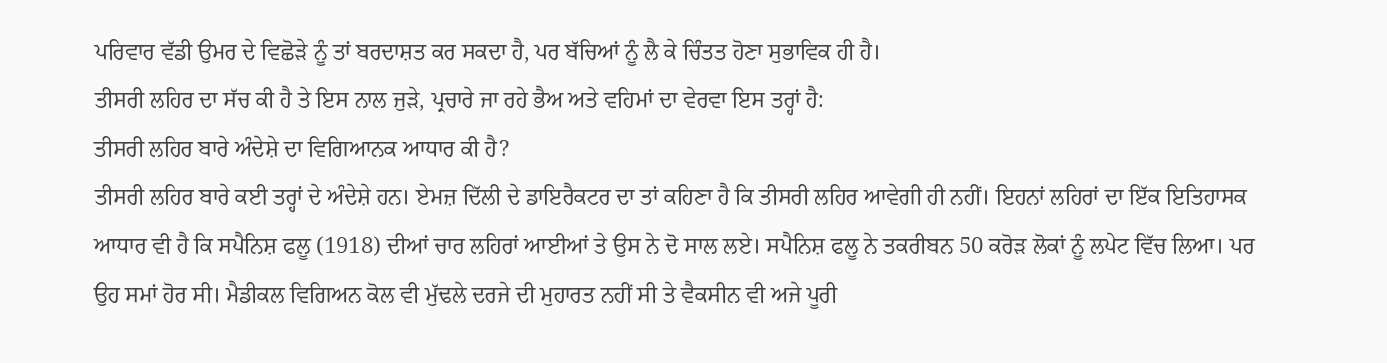ਪਰਿਵਾਰ ਵੱਡੀ ਉਮਰ ਦੇ ਵਿਛੋੜੇ ਨੂੰ ਤਾਂ ਬਰਦਾਸ਼ਤ ਕਰ ਸਕਦਾ ਹੈ, ਪਰ ਬੱਚਿਆਂ ਨੂੰ ਲੈ ਕੇ ਚਿੰਤਤ ਹੋਣਾ ਸੁਭਾਵਿਕ ਹੀ ਹੈ।
ਤੀਸਰੀ ਲਹਿਰ ਦਾ ਸੱਚ ਕੀ ਹੈ ਤੇ ਇਸ ਨਾਲ ਜੁੜੇ, ਪ੍ਰਚਾਰੇ ਜਾ ਰਹੇ ਭੈਅ ਅਤੇ ਵਹਿਮਾਂ ਦਾ ਵੇਰਵਾ ਇਸ ਤਰ੍ਹਾਂ ਹੈ:
ਤੀਸਰੀ ਲਹਿਰ ਬਾਰੇ ਅੰਦੇਸ਼ੇ ਦਾ ਵਿਗਿਆਨਕ ਆਧਾਰ ਕੀ ਹੈ?
ਤੀਸਰੀ ਲਹਿਰ ਬਾਰੇ ਕਈ ਤਰ੍ਹਾਂ ਦੇ ਅੰਦੇਸ਼ੇ ਹਨ। ਏਮਜ਼ ਦਿੱਲੀ ਦੇ ਡਾਇਰੈਕਟਰ ਦਾ ਤਾਂ ਕਹਿਣਾ ਹੈ ਕਿ ਤੀਸਰੀ ਲਹਿਰ ਆਵੇਗੀ ਹੀ ਨਹੀਂ। ਇਹਨਾਂ ਲਹਿਰਾਂ ਦਾ ਇੱਕ ਇਤਿਹਾਸਕ ਆਧਾਰ ਵੀ ਹੈ ਕਿ ਸਪੈਨਿਸ਼ ਫਲੂ (1918) ਦੀਆਂ ਚਾਰ ਲਹਿਰਾਂ ਆਈਆਂ ਤੇ ਉਸ ਨੇ ਦੋ ਸਾਲ ਲਏ। ਸਪੈਨਿਸ਼ ਫਲੂ ਨੇ ਤਕਰੀਬਨ 50 ਕਰੋੜ ਲੋਕਾਂ ਨੂੰ ਲਪੇਟ ਵਿੱਚ ਲਿਆ। ਪਰ ਉਹ ਸਮਾਂ ਹੋਰ ਸੀ। ਮੈਡੀਕਲ ਵਿਗਿਅਨ ਕੋਲ ਵੀ ਮੁੱਢਲੇ ਦਰਜੇ ਦੀ ਮੁਹਾਰਤ ਨਹੀਂ ਸੀ ਤੇ ਵੈਕਸੀਨ ਵੀ ਅਜੇ ਪੂਰੀ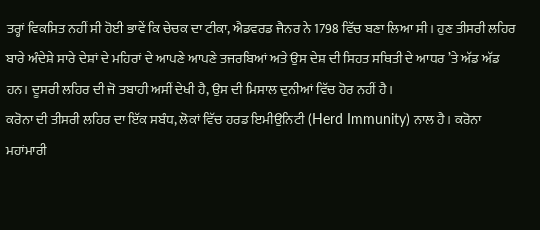ਤਰ੍ਹਾਂ ਵਿਕਸਿਤ ਨਹੀਂ ਸੀ ਹੋਈ ਭਾਵੇਂ ਕਿ ਚੇਚਕ ਦਾ ਟੀਕਾ, ਐਡਵਰਡ ਜੈਨਰ ਨੇ 1798 ਵਿੱਚ ਬਣਾ ਲਿਆ ਸੀ। ਹੁਣ ਤੀਸਰੀ ਲਹਿਰ ਬਾਰੇ ਅੰਦੇਸ਼ੇ ਸਾਰੇ ਦੇਸ਼ਾਂ ਦੇ ਮਹਿਰਾਂ ਦੇ ਆਪਣੇ ਆਪਣੇ ਤਜਰਬਿਆਂ ਅਤੇ ਉਸ ਦੇਸ਼ ਦੀ ਸਿਹਤ ਸਥਿਤੀ ਦੇ ਆਧਰ ’ਤੇ ਅੱਡ ਅੱਡ ਹਨ। ਦੂਸਰੀ ਲਹਿਰ ਦੀ ਜੋ ਤਬਾਹੀ ਅਸੀਂ ਦੇਖੀ ਹੈ, ਉਸ ਦੀ ਮਿਸਾਲ ਦੁਨੀਆਂ ਵਿੱਚ ਹੋਰ ਨਹੀਂ ਹੈ।
ਕਰੋਨਾ ਦੀ ਤੀਸਰੀ ਲਹਿਰ ਦਾ ਇੱਕ ਸਬੰਧ, ਲੋਕਾਂ ਵਿੱਚ ਹਰਡ ਇਮੀਉਨਿਟੀ (Herd Immunity) ਨਾਲ ਹੈ। ਕਰੋਨਾ ਮਹਾਂਮਾਰੀ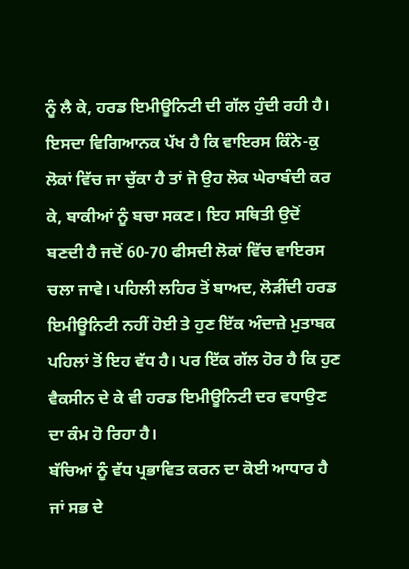ਨੂੰ ਲੈ ਕੇ, ਹਰਡ ਇਮੀਊਨਿਟੀ ਦੀ ਗੱਲ ਹੁੰਦੀ ਰਹੀ ਹੈ। ਇਸਦਾ ਵਿਗਿਆਨਕ ਪੱਖ ਹੈ ਕਿ ਵਾਇਰਸ ਕਿੰਨੇ-ਕੁ ਲੋਕਾਂ ਵਿੱਚ ਜਾ ਚੁੱਕਾ ਹੈ ਤਾਂ ਜੋ ਉਹ ਲੋਕ ਘੇਰਾਬੰਦੀ ਕਰ ਕੇ, ਬਾਕੀਆਂ ਨੂੰ ਬਚਾ ਸਕਣ। ਇਹ ਸਥਿਤੀ ਉਦੋਂ ਬਣਦੀ ਹੈ ਜਦੋਂ 60-70 ਫੀਸਦੀ ਲੋਕਾਂ ਵਿੱਚ ਵਾਇਰਸ ਚਲਾ ਜਾਵੇ। ਪਹਿਲੀ ਲਹਿਰ ਤੋਂ ਬਾਅਦ, ਲੋੜੀਂਦੀ ਹਰਡ ਇਮੀਊਨਿਟੀ ਨਹੀਂ ਹੋਈ ਤੇ ਹੁਣ ਇੱਕ ਅੰਦਾਜ਼ੇ ਮੁਤਾਬਕ ਪਹਿਲਾਂ ਤੋਂ ਇਹ ਵੱਧ ਹੈ। ਪਰ ਇੱਕ ਗੱਲ ਹੋਰ ਹੈ ਕਿ ਹੁਣ ਵੈਕਸੀਨ ਦੇ ਕੇ ਵੀ ਹਰਡ ਇਮੀਊਨਿਟੀ ਦਰ ਵਧਾਉਣ ਦਾ ਕੰਮ ਹੋ ਰਿਹਾ ਹੈ।
ਬੱਚਿਆਂ ਨੂੰ ਵੱਧ ਪ੍ਰਭਾਵਿਤ ਕਰਨ ਦਾ ਕੋਈ ਆਧਾਰ ਹੈ ਜਾਂ ਸਭ ਦੇ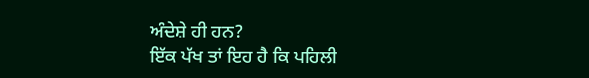ਅੰਦੇਸ਼ੇ ਹੀ ਹਨ?
ਇੱਕ ਪੱਖ ਤਾਂ ਇਹ ਹੈ ਕਿ ਪਹਿਲੀ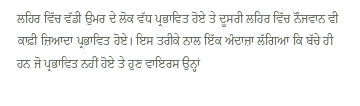ਲਹਿਰ ਵਿੱਚ ਵੱਡੀ ਉਮਰ ਦੇ ਲੋਕ ਵੱਧ ਪ੍ਰਭਾਵਿਤ ਹੋਏ ਤੇ ਦੂਸਰੀ ਲਹਿਰ ਵਿੱਚ ਨੌਜਵਾਨ ਵੀ ਕਾਫ਼ੀ ਜ਼ਿਆਦਾ ਪ੍ਰਭਾਵਿਤ ਹੋਏ। ਇਸ ਤਰੀਕੇ ਨਾਲ ਇੱਕ ਅੰਦਾਜ਼ਾ ਲੱਗਿਆ ਕਿ ਬੱਚੇ ਹੀ ਹਨ ਜੋ ਪ੍ਰਭਾਵਿਤ ਨਹੀਂ ਹੋਏ ਤੇ ਹੁਣ ਵਾਇਰਸ ਉਨ੍ਹਾਂ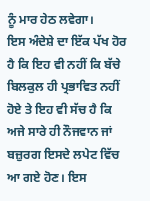ਨੂੰ ਮਾਰ ਹੇਠ ਲਵੇਗਾ।
ਇਸ ਅੰਦੇਸ਼ੇ ਦਾ ਇੱਕ ਪੱਖ ਹੋਰ ਹੈ ਕਿ ਇਹ ਵੀ ਨਹੀਂ ਕਿ ਬੱਚੇ ਬਿਲਕੁਲ ਹੀ ਪ੍ਰਭਾਵਿਤ ਨਹੀਂ ਹੋਏ ਤੇ ਇਹ ਵੀ ਸੱਚ ਹੈ ਕਿ ਅਜੇ ਸਾਰੇ ਹੀ ਨੌਜਵਾਨ ਜਾਂ ਬਜ਼ੁਰਗ ਇਸਦੇ ਲਪੇਟ ਵਿੱਚ ਆ ਗਏ ਹੋਣ। ਇਸ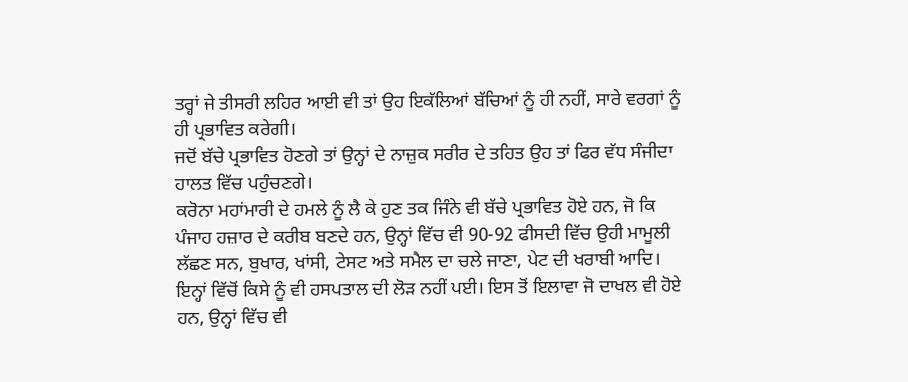ਤਰ੍ਹਾਂ ਜੇ ਤੀਸਰੀ ਲਹਿਰ ਆਈ ਵੀ ਤਾਂ ਉਹ ਇਕੱਲਿਆਂ ਬੱਚਿਆਂ ਨੂੰ ਹੀ ਨਹੀਂ, ਸਾਰੇ ਵਰਗਾਂ ਨੂੰ ਹੀ ਪ੍ਰਭਾਵਿਤ ਕਰੇਗੀ।
ਜਦੋਂ ਬੱਚੇ ਪ੍ਰਭਾਵਿਤ ਹੋਣਗੇ ਤਾਂ ਉਨ੍ਹਾਂ ਦੇ ਨਾਜ਼ੁਕ ਸਰੀਰ ਦੇ ਤਹਿਤ ਉਹ ਤਾਂ ਫਿਰ ਵੱਧ ਸੰਜੀਦਾ ਹਾਲਤ ਵਿੱਚ ਪਹੁੰਚਣਗੇ।
ਕਰੋਨਾ ਮਹਾਂਮਾਰੀ ਦੇ ਹਮਲੇ ਨੂੰ ਲੈ ਕੇ ਹੁਣ ਤਕ ਜਿੰਨੇ ਵੀ ਬੱਚੇ ਪ੍ਰਭਾਵਿਤ ਹੋਏ ਹਨ, ਜੋ ਕਿ ਪੰਜਾਹ ਹਜ਼ਾਰ ਦੇ ਕਰੀਬ ਬਣਦੇ ਹਨ, ਉਨ੍ਹਾਂ ਵਿੱਚ ਵੀ 90-92 ਫੀਸਦੀ ਵਿੱਚ ਉਹੀ ਮਾਮੂਲੀ ਲੱਛਣ ਸਨ, ਬੁਖਾਰ, ਖਾਂਸੀ, ਟੇਸਟ ਅਤੇ ਸਮੈਲ ਦਾ ਚਲੇ ਜਾਣਾ, ਪੇਟ ਦੀ ਖਰਾਬੀ ਆਦਿ। ਇਨ੍ਹਾਂ ਵਿੱਚੋਂ ਕਿਸੇ ਨੂੰ ਵੀ ਹਸਪਤਾਲ ਦੀ ਲੋੜ ਨਹੀਂ ਪਈ। ਇਸ ਤੋਂ ਇਲਾਵਾ ਜੋ ਦਾਖਲ ਵੀ ਹੋਏ ਹਨ, ਉਨ੍ਹਾਂ ਵਿੱਚ ਵੀ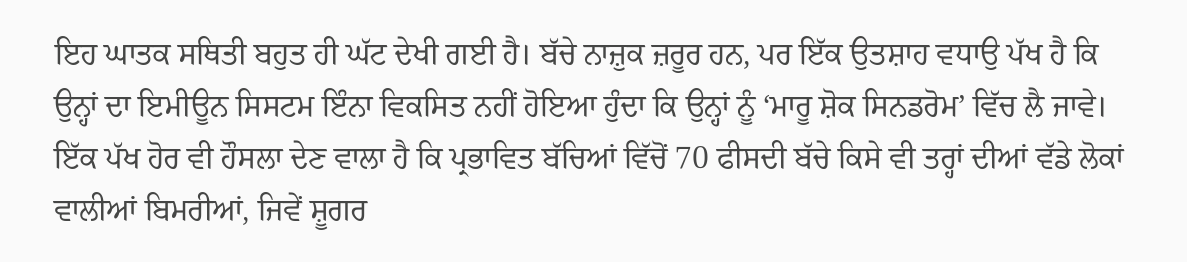ਇਹ ਘਾਤਕ ਸਥਿਤੀ ਬਹੁਤ ਹੀ ਘੱਟ ਦੇਖੀ ਗਈ ਹੈ। ਬੱਚੇ ਨਾਜ਼ੁਕ ਜ਼ਰੂਰ ਹਨ, ਪਰ ਇੱਕ ਉਤਸ਼ਾਹ ਵਧਾਉ ਪੱਖ ਹੈ ਕਿ ਉਨ੍ਹਾਂ ਦਾ ਇਮੀਊਨ ਸਿਸਟਮ ਇੰਨਾ ਵਿਕਸਿਤ ਨਹੀਂ ਹੋਇਆ ਹੁੰਦਾ ਕਿ ਉਨ੍ਹਾਂ ਨੂੰ ‘ਮਾਰੂ ਸ਼ੋਕ ਸਿਨਡਰੋਮ’ ਵਿੱਚ ਲੈ ਜਾਵੇ।
ਇੱਕ ਪੱਖ ਹੋਰ ਵੀ ਹੌਸਲਾ ਦੇਣ ਵਾਲਾ ਹੈ ਕਿ ਪ੍ਰਭਾਵਿਤ ਬੱਚਿਆਂ ਵਿੱਚੋਂ 70 ਫੀਸਦੀ ਬੱਚੇ ਕਿਸੇ ਵੀ ਤਰ੍ਹਾਂ ਦੀਆਂ ਵੱਡੇ ਲੋਕਾਂ ਵਾਲੀਆਂ ਬਿਮਰੀਆਂ, ਜਿਵੇਂ ਸ਼ੂਗਰ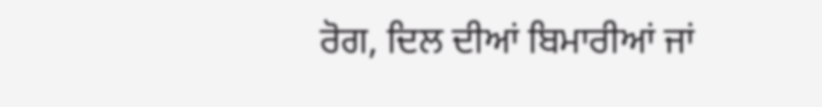ਰੋਗ, ਦਿਲ ਦੀਆਂ ਬਿਮਾਰੀਆਂ ਜਾਂ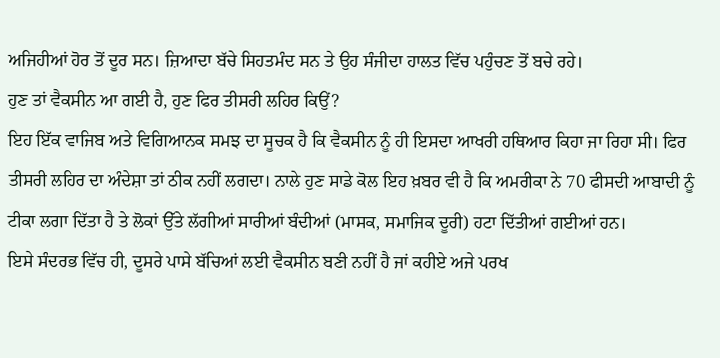ਅਜਿਹੀਆਂ ਹੋਰ ਤੋਂ ਦੂਰ ਸਨ। ਜ਼ਿਆਦਾ ਬੱਚੇ ਸਿਹਤਮੰਦ ਸਨ ਤੇ ਉਹ ਸੰਜੀਦਾ ਹਾਲਤ ਵਿੱਚ ਪਹੁੰਚਣ ਤੋਂ ਬਚੇ ਰਹੇ।
ਹੁਣ ਤਾਂ ਵੈਕਸੀਨ ਆ ਗਈ ਹੈ, ਹੁਣ ਫਿਰ ਤੀਸਰੀ ਲਹਿਰ ਕਿਉਂ?
ਇਹ ਇੱਕ ਵਾਜਿਬ ਅਤੇ ਵਿਗਿਆਨਕ ਸਮਝ ਦਾ ਸੂਚਕ ਹੈ ਕਿ ਵੈਕਸੀਨ ਨੂੰ ਹੀ ਇਸਦਾ ਆਖਰੀ ਹਥਿਆਰ ਕਿਹਾ ਜਾ ਰਿਹਾ ਸੀ। ਫਿਰ ਤੀਸਰੀ ਲਹਿਰ ਦਾ ਅੰਦੇਸ਼ਾ ਤਾਂ ਠੀਕ ਨਹੀਂ ਲਗਦਾ। ਨਾਲੇ ਹੁਣ ਸਾਡੇ ਕੋਲ ਇਹ ਖ਼ਬਰ ਵੀ ਹੈ ਕਿ ਅਮਰੀਕਾ ਨੇ 70 ਫੀਸਦੀ ਆਬਾਦੀ ਨੂੰ ਟੀਕਾ ਲਗਾ ਦਿੱਤਾ ਹੈ ਤੇ ਲੋਕਾਂ ਉੱਤੇ ਲੱਗੀਆਂ ਸਾਰੀਆਂ ਬੰਦੀਆਂ (ਮਾਸਕ, ਸਮਾਜਿਕ ਦੂਰੀ) ਹਟਾ ਦਿੱਤੀਆਂ ਗਈਆਂ ਹਨ।
ਇਸੇ ਸੰਦਰਭ ਵਿੱਚ ਹੀ, ਦੂਸਰੇ ਪਾਸੇ ਬੱਚਿਆਂ ਲਈ ਵੈਕਸੀਨ ਬਣੀ ਨਹੀਂ ਹੈ ਜਾਂ ਕਹੀਏ ਅਜੇ ਪਰਖ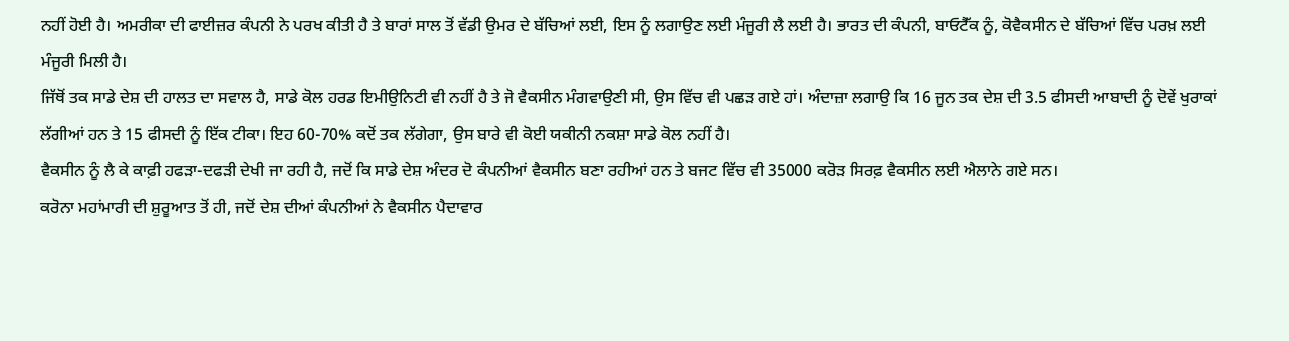ਨਹੀਂ ਹੋਈ ਹੈ। ਅਮਰੀਕਾ ਦੀ ਫਾਈਜ਼ਰ ਕੰਪਨੀ ਨੇ ਪਰਖ ਕੀਤੀ ਹੈ ਤੇ ਬਾਰਾਂ ਸਾਲ ਤੋਂ ਵੱਡੀ ਉਮਰ ਦੇ ਬੱਚਿਆਂ ਲਈ, ਇਸ ਨੂੰ ਲਗਾਉਣ ਲਈ ਮੰਜੂਰੀ ਲੈ ਲਈ ਹੈ। ਭਾਰਤ ਦੀ ਕੰਪਨੀ, ਬਾਓਟੈੱਕ ਨੂੰ, ਕੋਵੈਕਸੀਨ ਦੇ ਬੱਚਿਆਂ ਵਿੱਚ ਪਰਖ਼ ਲਈ ਮੰਜੂਰੀ ਮਿਲੀ ਹੈ।
ਜਿੱਥੋਂ ਤਕ ਸਾਡੇ ਦੇਸ਼ ਦੀ ਹਾਲਤ ਦਾ ਸਵਾਲ ਹੈ, ਸਾਡੇ ਕੋਲ ਹਰਡ ਇਮੀਉਨਿਟੀ ਵੀ ਨਹੀਂ ਹੈ ਤੇ ਜੋ ਵੈਕਸੀਨ ਮੰਗਵਾਉਣੀ ਸੀ, ਉਸ ਵਿੱਚ ਵੀ ਪਛੜ ਗਏ ਹਾਂ। ਅੰਦਾਜ਼ਾ ਲਗਾਉ ਕਿ 16 ਜੂਨ ਤਕ ਦੇਸ਼ ਦੀ 3.5 ਫੀਸਦੀ ਆਬਾਦੀ ਨੂੰ ਦੋਵੇਂ ਖੁਰਾਕਾਂ ਲੱਗੀਆਂ ਹਨ ਤੇ 15 ਫੀਸਦੀ ਨੂੰ ਇੱਕ ਟੀਕਾ। ਇਹ 60-70% ਕਦੋਂ ਤਕ ਲੱਗੇਗਾ, ਉਸ ਬਾਰੇ ਵੀ ਕੋਈ ਯਕੀਨੀ ਨਕਸ਼ਾ ਸਾਡੇ ਕੋਲ ਨਹੀਂ ਹੈ।
ਵੈਕਸੀਨ ਨੂੰ ਲੈ ਕੇ ਕਾਫ਼ੀ ਹਫੜਾ-ਦਫੜੀ ਦੇਖੀ ਜਾ ਰਹੀ ਹੈ, ਜਦੋਂ ਕਿ ਸਾਡੇ ਦੇਸ਼ ਅੰਦਰ ਦੋ ਕੰਪਨੀਆਂ ਵੈਕਸੀਨ ਬਣਾ ਰਹੀਆਂ ਹਨ ਤੇ ਬਜਟ ਵਿੱਚ ਵੀ 35000 ਕਰੋੜ ਸਿਰਫ਼ ਵੈਕਸੀਨ ਲਈ ਐਲਾਨੇ ਗਏ ਸਨ।
ਕਰੋਨਾ ਮਹਾਂਮਾਰੀ ਦੀ ਸ਼ੁਰੂਆਤ ਤੋਂ ਹੀ, ਜਦੋਂ ਦੇਸ਼ ਦੀਆਂ ਕੰਪਨੀਆਂ ਨੇ ਵੈਕਸੀਨ ਪੈਦਾਵਾਰ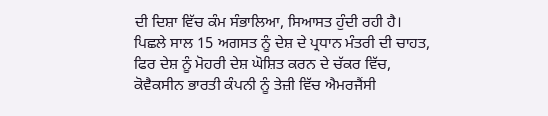ਦੀ ਦਿਸ਼ਾ ਵਿੱਚ ਕੰਮ ਸੰਭਾਲਿਆ, ਸਿਆਸਤ ਹੁੰਦੀ ਰਹੀ ਹੈ। ਪਿਛਲੇ ਸਾਲ 15 ਅਗਸਤ ਨੂੰ ਦੇਸ਼ ਦੇ ਪ੍ਰਧਾਨ ਮੰਤਰੀ ਦੀ ਚਾਹਤ, ਫਿਰ ਦੇਸ਼ ਨੂੰ ਮੋਹਰੀ ਦੇਸ਼ ਘੋਸ਼ਿਤ ਕਰਨ ਦੇ ਚੱਕਰ ਵਿੱਚ, ਕੋਵੈਕਸੀਨ ਭਾਰਤੀ ਕੰਪਨੀ ਨੂੰ ਤੇਜ਼ੀ ਵਿੱਚ ਐਮਰਜੈਂਸੀ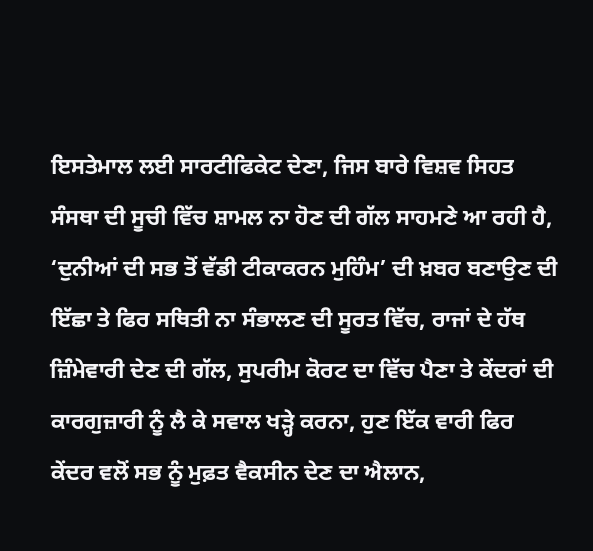ਇਸਤੇਮਾਲ ਲਈ ਸਾਰਟੀਫਿਕੇਟ ਦੇਣਾ, ਜਿਸ ਬਾਰੇ ਵਿਸ਼ਵ ਸਿਹਤ ਸੰਸਥਾ ਦੀ ਸੂਚੀ ਵਿੱਚ ਸ਼ਾਮਲ ਨਾ ਹੋਣ ਦੀ ਗੱਲ ਸਾਹਮਣੇ ਆ ਰਹੀ ਹੈ, ‘ਦੁਨੀਆਂ ਦੀ ਸਭ ਤੋਂ ਵੱਡੀ ਟੀਕਾਕਰਨ ਮੁਹਿੰਮ’ ਦੀ ਖ਼ਬਰ ਬਣਾਉਣ ਦੀ ਇੱਛਾ ਤੇ ਫਿਰ ਸਥਿਤੀ ਨਾ ਸੰਭਾਲਣ ਦੀ ਸੂਰਤ ਵਿੱਚ, ਰਾਜਾਂ ਦੇ ਹੱਥ ਜ਼ਿੰਮੇਵਾਰੀ ਦੇਣ ਦੀ ਗੱਲ, ਸੁਪਰੀਮ ਕੋਰਟ ਦਾ ਵਿੱਚ ਪੈਣਾ ਤੇ ਕੇਂਦਰਾਂ ਦੀ ਕਾਰਗੁਜ਼ਾਰੀ ਨੂੰ ਲੈ ਕੇ ਸਵਾਲ ਖੜ੍ਹੇ ਕਰਨਾ, ਹੁਣ ਇੱਕ ਵਾਰੀ ਫਿਰ ਕੇਂਦਰ ਵਲੋਂ ਸਭ ਨੂੰ ਮੁਫ਼ਤ ਵੈਕਸੀਨ ਦੇਣ ਦਾ ਐਲਾਨ,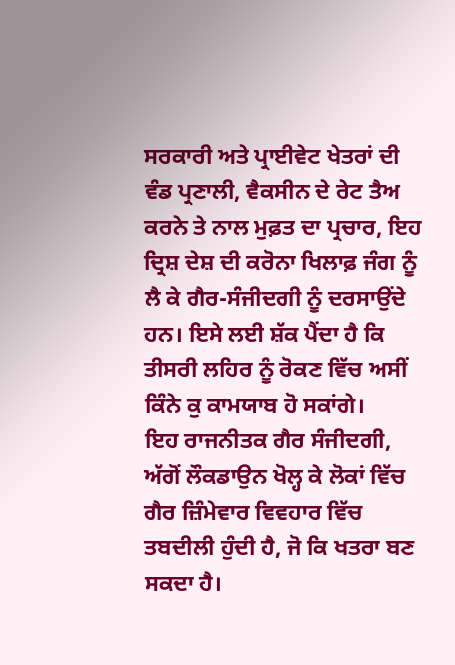ਸਰਕਾਰੀ ਅਤੇ ਪ੍ਰਾਈਵੇਟ ਖੇਤਰਾਂ ਦੀ ਵੰਡ ਪ੍ਰਣਾਲੀ, ਵੈਕਸੀਨ ਦੇ ਰੇਟ ਤੈਅ ਕਰਨੇ ਤੇ ਨਾਲ ਮੁਫ਼ਤ ਦਾ ਪ੍ਰਚਾਰ, ਇਹ ਦ੍ਰਿਸ਼ ਦੇਸ਼ ਦੀ ਕਰੋਨਾ ਖਿਲਾਫ਼ ਜੰਗ ਨੂੰ ਲੈ ਕੇ ਗੈਰ-ਸੰਜੀਦਗੀ ਨੂੰ ਦਰਸਾਉਂਦੇ ਹਨ। ਇਸੇ ਲਈ ਸ਼ੱਕ ਪੈਂਦਾ ਹੈ ਕਿ ਤੀਸਰੀ ਲਹਿਰ ਨੂੰ ਰੋਕਣ ਵਿੱਚ ਅਸੀਂ ਕਿੰਨੇ ਕੁ ਕਾਮਯਾਬ ਹੋ ਸਕਾਂਗੇ।
ਇਹ ਰਾਜਨੀਤਕ ਗੈਰ ਸੰਜੀਦਗੀ, ਅੱਗੋਂ ਲੌਕਡਾਉਨ ਖੋਲ੍ਹ ਕੇ ਲੋਕਾਂ ਵਿੱਚ ਗੈਰ ਜ਼ਿੰਮੇਵਾਰ ਵਿਵਹਾਰ ਵਿੱਚ ਤਬਦੀਲੀ ਹੁੰਦੀ ਹੈ, ਜੋ ਕਿ ਖਤਰਾ ਬਣ ਸਕਦਾ ਹੈ।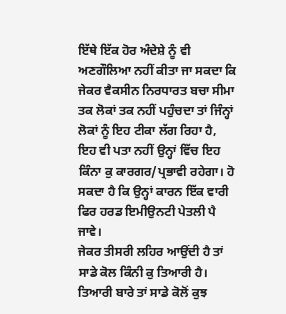ਇੱਥੇ ਇੱਕ ਹੋਰ ਅੰਦੇਸ਼ੇ ਨੂੰ ਵੀ ਅਣਗੌਲਿਆ ਨਹੀਂ ਕੀਤਾ ਜਾ ਸਕਦਾ ਕਿ ਜੇਕਰ ਵੈਕਸੀਨ ਨਿਰਧਾਰਤ ਬਚਾ ਸੀਮਾ ਤਕ ਲੋਕਾਂ ਤਕ ਨਹੀਂ ਪਹੁੰਚਦਾ ਤਾਂ ਜਿੰਨ੍ਹਾਂ ਲੋਕਾਂ ਨੂੰ ਇਹ ਟੀਕਾ ਲੱਗ ਰਿਹਾ ਹੈ, ਇਹ ਵੀ ਪਤਾ ਨਹੀਂ ਉਨ੍ਹਾਂ ਵਿੱਚ ਇਹ ਕਿੰਨਾ ਕੁ ਕਾਰਗਰ/ਪ੍ਰਭਾਵੀ ਰਹੇਗਾ। ਹੋ ਸਕਦਾ ਹੈ ਕਿ ਉਨ੍ਹਾਂ ਕਾਰਨ ਇੱਕ ਵਾਰੀ ਫਿਰ ਹਰਡ ਇਮੀਉਨਟੀ ਪੇਤਲੀ ਪੈ ਜਾਵੇ।
ਜੇਕਰ ਤੀਸਰੀ ਲਹਿਰ ਆਉਂਦੀ ਹੈ ਤਾਂ ਸਾਡੇ ਕੋਲ ਕਿੰਨੀ ਕੁ ਤਿਆਰੀ ਹੈ।
ਤਿਆਰੀ ਬਾਰੇ ਤਾਂ ਸਾਡੇ ਕੋਲੋਂ ਕੁਝ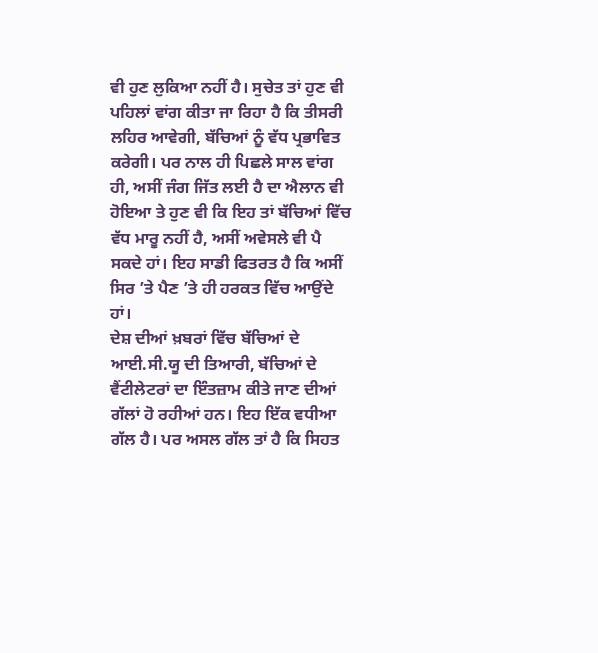ਵੀ ਹੁਣ ਲੁਕਿਆ ਨਹੀਂ ਹੈ। ਸੁਚੇਤ ਤਾਂ ਹੁਣ ਵੀ ਪਹਿਲਾਂ ਵਾਂਗ ਕੀਤਾ ਜਾ ਰਿਹਾ ਹੈ ਕਿ ਤੀਸਰੀ ਲਹਿਰ ਆਵੇਗੀ, ਬੱਚਿਆਂ ਨੂੰ ਵੱਧ ਪ੍ਰਭਾਵਿਤ ਕਰੇਗੀ। ਪਰ ਨਾਲ ਹੀ ਪਿਛਲੇ ਸਾਲ ਵਾਂਗ ਹੀ, ਅਸੀਂ ਜੰਗ ਜਿੱਤ ਲਈ ਹੈ ਦਾ ਐਲਾਨ ਵੀ ਹੋਇਆ ਤੇ ਹੁਣ ਵੀ ਕਿ ਇਹ ਤਾਂ ਬੱਚਿਆਂ ਵਿੱਚ ਵੱਧ ਮਾਰੂ ਨਹੀਂ ਹੈ, ਅਸੀਂ ਅਵੇਸਲੇ ਵੀ ਪੈ ਸਕਦੇ ਹਾਂ। ਇਹ ਸਾਡੀ ਫਿਤਰਤ ਹੈ ਕਿ ਅਸੀਂ ਸਿਰ ’ਤੇ ਪੈਣ ’ਤੇ ਹੀ ਹਰਕਤ ਵਿੱਚ ਆਉਂਦੇ ਹਾਂ।
ਦੇਸ਼ ਦੀਆਂ ਖ਼ਬਰਾਂ ਵਿੱਚ ਬੱਚਿਆਂ ਦੇ ਆਈ.ਸੀ.ਯੂ ਦੀ ਤਿਆਰੀ, ਬੱਚਿਆਂ ਦੇ ਵੈਂਟੀਲੇਟਰਾਂ ਦਾ ਇੰਤਜ਼ਾਮ ਕੀਤੇ ਜਾਣ ਦੀਆਂ ਗੱਲਾਂ ਹੋ ਰਹੀਆਂ ਹਨ। ਇਹ ਇੱਕ ਵਧੀਆ ਗੱਲ ਹੈ। ਪਰ ਅਸਲ ਗੱਲ ਤਾਂ ਹੈ ਕਿ ਸਿਹਤ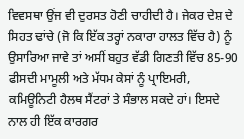ਵਿਵਸਥਾ ਉਂਜ ਵੀ ਦੁਰਸਤ ਹੋਣੀ ਚਾਹੀਦੀ ਹੈ। ਜੇਕਰ ਦੇਸ਼ ਦੇ ਸਿਹਤ ਢਾਂਚੇ (ਜੋ ਕਿ ਇੱਕ ਤਰ੍ਹਾਂ ਨਕਾਰਾ ਹਾਲਤ ਵਿੱਚ ਹੈ) ਨੂੰ ਉਸਾਰਿਆ ਜਾਵੇ ਤਾਂ ਅਸੀਂ ਬਹੁਤ ਵੱਡੀ ਗਿਣਤੀ ਵਿੱਚ 85-90 ਫੀਸਦੀ ਮਾਮੂਲੀ ਅਤੇ ਮੱਧਮ ਕੇਸਾਂ ਨੂੰ ਪ੍ਰਾਇਮਰੀ, ਕਮਿਊਨਿਟੀ ਹੈਲਥ ਸੈਂਟਰਾਂ ਤੇ ਸੰਭਾਲ ਸਕਦੇ ਹਾਂ। ਇਸਦੇ ਨਾਲ ਹੀ ਇੱਕ ਕਾਰਗਰ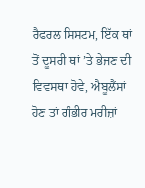ਰੈਫਰਲ ਸਿਸਟਮ, ਇੱਕ ਥਾਂ ਤੋਂ ਦੂਸਰੀ ਥਾਂ ’ਤੇ ਭੇਜਣ ਦੀ ਵਿਵਸਥਾ ਹੋਵੇ, ਐਬੂਲੈਂਸਾਂ ਹੋਣ ਤਾਂ ਗੰਭੀਰ ਮਰੀਜ਼ਾਂ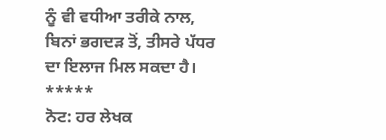ਨੂੰ ਵੀ ਵਧੀਆ ਤਰੀਕੇ ਨਾਲ, ਬਿਨਾਂ ਭਗਦੜ ਤੋਂ, ਤੀਸਰੇ ਪੱਧਰ ਦਾ ਇਲਾਜ ਮਿਲ ਸਕਦਾ ਹੈ।
*****
ਨੋਟ: ਹਰ ਲੇਖਕ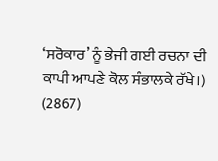‘ਸਰੋਕਾਰ’ ਨੂੰ ਭੇਜੀ ਗਈ ਰਚਨਾ ਦੀ ਕਾਪੀ ਆਪਣੇ ਕੋਲ ਸੰਭਾਲਕੇ ਰੱਖੇ।)
(2867)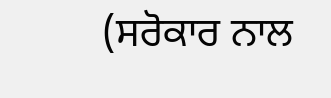(ਸਰੋਕਾਰ ਨਾਲ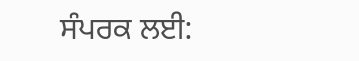ਸੰਪਰਕ ਲਈ: